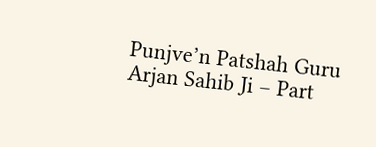Punjve’n Patshah Guru Arjan Sahib Ji – Part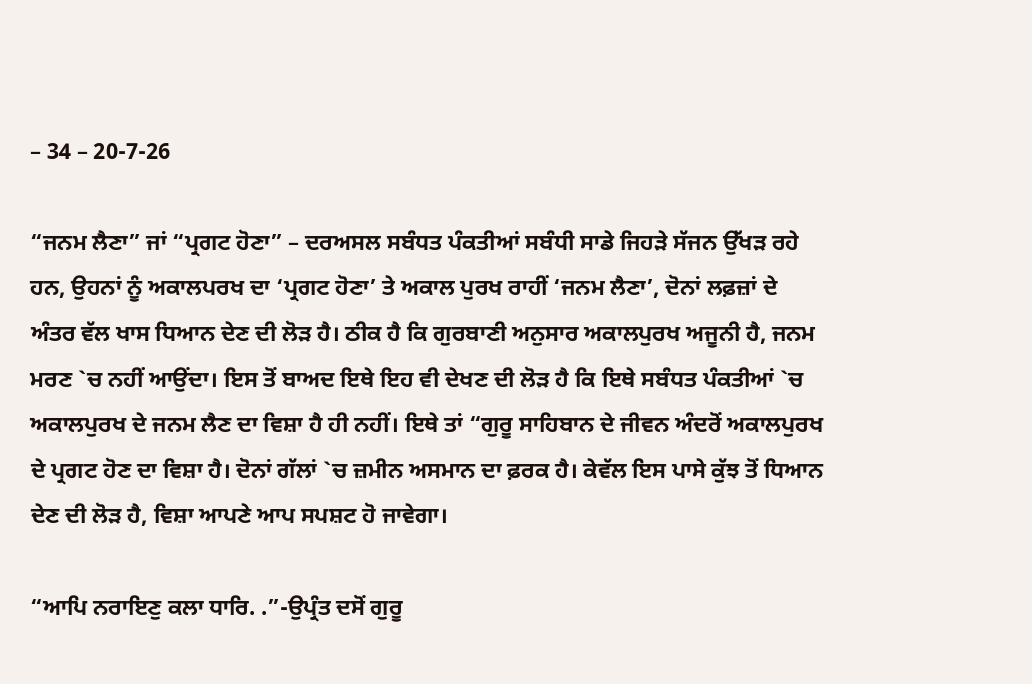– 34 – 20-7-26

“ਜਨਮ ਲੈਣਾ” ਜਾਂ “ਪ੍ਰਗਟ ਹੋਣਾ” – ਦਰਅਸਲ ਸਬੰਧਤ ਪੰਕਤੀਆਂ ਸਬੰਧੀ ਸਾਡੇ ਜਿਹੜੇ ਸੱਜਨ ਉੱਖੜ ਰਹੇ ਹਨ, ਉਹਨਾਂ ਨੂੰ ਅਕਾਲਪਰਖ ਦਾ ‘ਪ੍ਰਗਟ ਹੋਣਾ’ ਤੇ ਅਕਾਲ ਪੁਰਖ ਰਾਹੀਂ ‘ਜਨਮ ਲੈਣਾ’, ਦੋਨਾਂ ਲਫ਼ਜ਼ਾਂ ਦੇ ਅੰਤਰ ਵੱਲ ਖਾਸ ਧਿਆਨ ਦੇਣ ਦੀ ਲੋੜ ਹੈ। ਠੀਕ ਹੈ ਕਿ ਗੁਰਬਾਣੀ ਅਨੁਸਾਰ ਅਕਾਲਪੁਰਖ ਅਜੂਨੀ ਹੈ, ਜਨਮ ਮਰਣ `ਚ ਨਹੀਂ ਆਉਂਦਾ। ਇਸ ਤੋਂ ਬਾਅਦ ਇਥੇ ਇਹ ਵੀ ਦੇਖਣ ਦੀ ਲੋੜ ਹੈ ਕਿ ਇਥੇ ਸਬੰਧਤ ਪੰਕਤੀਆਂ `ਚ ਅਕਾਲਪੁਰਖ ਦੇ ਜਨਮ ਲੈਣ ਦਾ ਵਿਸ਼ਾ ਹੈ ਹੀ ਨਹੀਂ। ਇਥੇ ਤਾਂ “ਗੁਰੂ ਸਾਹਿਬਾਨ ਦੇ ਜੀਵਨ ਅੰਦਰੋਂ ਅਕਾਲਪੁਰਖ ਦੇ ਪ੍ਰਗਟ ਹੋਣ ਦਾ ਵਿਸ਼ਾ ਹੈ। ਦੋਨਾਂ ਗੱਲਾਂ `ਚ ਜ਼ਮੀਨ ਅਸਮਾਨ ਦਾ ਫ਼ਰਕ ਹੈ। ਕੇਵੱਲ ਇਸ ਪਾਸੇ ਕੁੱਝ ਤੋਂ ਧਿਆਨ ਦੇਣ ਦੀ ਲੋੜ ਹੈ, ਵਿਸ਼ਾ ਆਪਣੇ ਆਪ ਸਪਸ਼ਟ ਹੋ ਜਾਵੇਗਾ।

“ਆਪਿ ਨਰਾਇਣੁ ਕਲਾ ਧਾਰਿ. .”-ਉਪ੍ਰੰਤ ਦਸੋਂ ਗੁਰੂ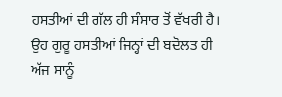ਹਸਤੀਆਂ ਦੀ ਗੱਲ ਹੀ ਸੰਸਾਰ ਤੋਂ ਵੱਖਰੀ ਹੈ। ਉਹ ਗੁਰੂ ਹਸਤੀਆਂ ਜਿਨ੍ਹਾਂ ਦੀ ਬਦੋਲਤ ਹੀ ਅੱਜ ਸਾਨੂੰ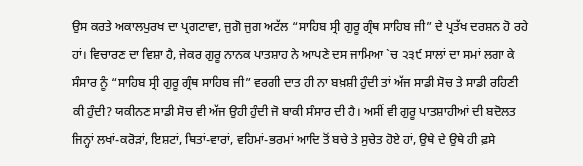ਉਸ ਕਰਤੇ ਅਕਾਲਪੁਰਖ ਦਾ ਪ੍ਰਗਟਾਵਾ, ਜੁਗੋ ਜੁਗ ਅਟੱਲ “ਸਾਹਿਬ ਸ੍ਰੀ ਗੁਰੂ ਗ੍ਰੰਥ ਸਾਹਿਬ ਜੀ” ਦੇ ਪ੍ਰਤੱਖ ਦਰਸ਼ਨ ਹੋ ਰਹੇ ਹਾਂ। ਵਿਚਾਰਣ ਦਾ ਵਿਸ਼ਾ ਹੈ, ਜੇਕਰ ਗੁਰੂ ਨਾਨਕ ਪਾਤਸ਼ਾਹ ਨੇ ਆਪਣੇ ਦਸ ਜਾਮਿਆ `ਚ ੨੩੯ ਸਾਲਾਂ ਦਾ ਸਮਾਂ ਲਗਾ ਕੇ ਸੰਸਾਰ ਨੂੰ “ਸਾਹਿਬ ਸ੍ਰੀ ਗੁਰੂ ਗ੍ਰੰਥ ਸਾਹਿਬ ਜੀ” ਵਰਗੀ ਦਾਤ ਹੀ ਨਾ ਬਖ਼ਸ਼ੀ ਹੁੰਦੀ ਤਾਂ ਅੱਜ ਸਾਡੀ ਸੋਚ ਤੇ ਸਾਡੀ ਰਹਿਣੀ ਕੀ ਹੁੰਦੀ? ਯਕੀਨਣ ਸਾਡੀ ਸੋਚ ਵੀ ਅੱਜ ਉਹੀ ਹੁੰਦੀ ਜੋ ਬਾਕੀ ਸੰਸਾਰ ਦੀ ਹੈ। ਅਸੀਂ ਵੀ ਗੁਰੂ ਪਾਤਸ਼ਾਹੀਆਂ ਦੀ ਬਦੋਲਤ ਜਿਨ੍ਹਾਂ ਲਖਾਂ-ਕਰੋੜਾਂ, ਇਸ਼ਟਾਂ, ਥਿਤਾਂ-ਵਾਰਾਂ, ਵਹਿਮਾਂ-ਭਰਮਾਂ ਆਦਿ ਤੋਂ ਬਚੇ ਤੇ ਸੁਚੇਤ ਹੋਏ ਹਾਂ, ਉਥੇ ਦੇ ਉਥੇ ਹੀ ਫ਼ਸੇ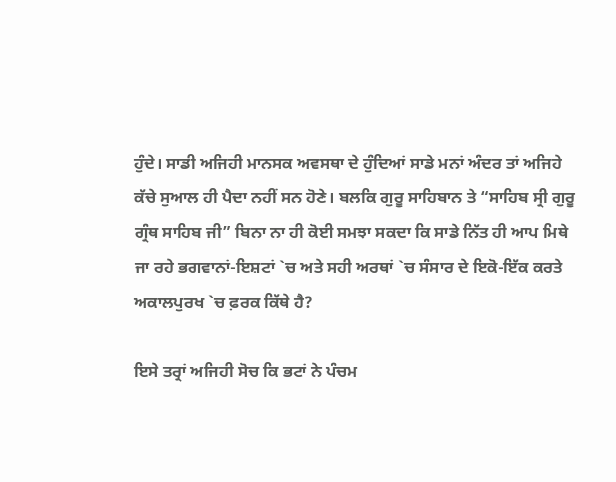ਹੁੰਦੇ। ਸਾਡੀ ਅਜਿਹੀ ਮਾਨਸਕ ਅਵਸਥਾ ਦੇ ਹੁੰਦਿਆਂ ਸਾਡੇ ਮਨਾਂ ਅੰਦਰ ਤਾਂ ਅਜਿਹੇ ਕੱਚੇ ਸੁਆਲ ਹੀ ਪੈਦਾ ਨਹੀਂ ਸਨ ਹੋਣੇ। ਬਲਕਿ ਗੁਰੂ ਸਾਹਿਬਾਨ ਤੇ “ਸਾਹਿਬ ਸ੍ਰੀ ਗੁਰੂ ਗ੍ਰੰਥ ਸਾਹਿਬ ਜੀ” ਬਿਨਾ ਨਾ ਹੀ ਕੋਈ ਸਮਝਾ ਸਕਦਾ ਕਿ ਸਾਡੇ ਨਿੱਤ ਹੀ ਆਪ ਮਿਥੇ ਜਾ ਰਹੇ ਭਗਵਾਨਾਂ-ਇਸ਼ਟਾਂ `ਚ ਅਤੇ ਸਹੀ ਅਰਥਾਂ `ਚ ਸੰਸਾਰ ਦੇ ਇਕੋ-ਇੱਕ ਕਰਤੇ ਅਕਾਲਪੁਰਖ `ਚ ਫ਼ਰਕ ਕਿੱਥੇ ਹੈ?

ਇਸੇ ਤਰ੍ਰਾਂ ਅਜਿਹੀ ਸੋਚ ਕਿ ਭਟਾਂ ਨੇ ਪੰਚਮ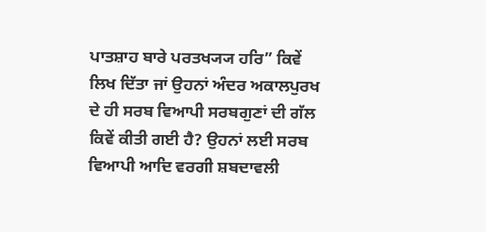ਪਾਤਸ਼ਾਹ ਬਾਰੇ ਪਰਤਖ੍ਯ੍ਯ ਹਰਿ” ਕਿਵੇਂ ਲਿਖ ਦਿੱਤਾ ਜਾਂ ਉਹਨਾਂ ਅੰਦਰ ਅਕਾਲਪੁਰਖ ਦੇ ਹੀ ਸਰਬ ਵਿਆਪੀ ਸਰਬਗੁਣਾਂ ਦੀ ਗੱਲ ਕਿਵੇਂ ਕੀਤੀ ਗਈ ਹੈ? ਉਹਨਾਂ ਲਈ ਸਰਬ ਵਿਆਪੀ ਆਦਿ ਵਰਗੀ ਸ਼ਬਦਾਵਲੀ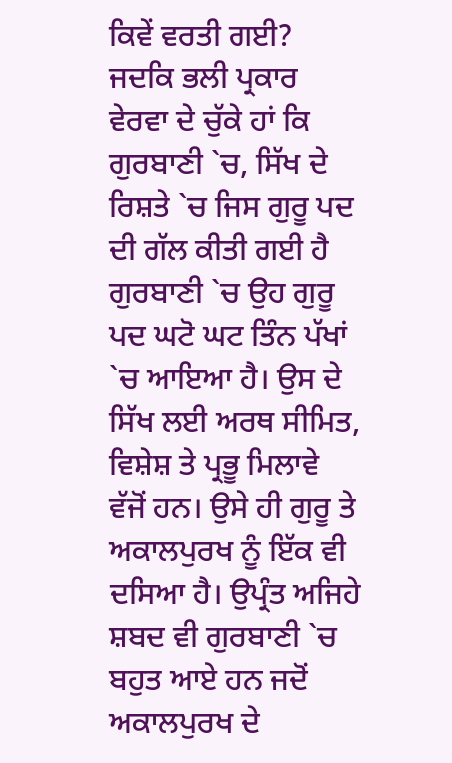ਕਿਵੇਂ ਵਰਤੀ ਗਈ? ਜਦਕਿ ਭਲੀ ਪ੍ਰਕਾਰ ਵੇਰਵਾ ਦੇ ਚੁੱਕੇ ਹਾਂ ਕਿ ਗੁਰਬਾਣੀ `ਚ, ਸਿੱਖ ਦੇ ਰਿਸ਼ਤੇ `ਚ ਜਿਸ ਗੁਰੂ ਪਦ ਦੀ ਗੱਲ ਕੀਤੀ ਗਈ ਹੈ ਗੁਰਬਾਣੀ `ਚ ਉਹ ਗੁਰੂ ਪਦ ਘਟੋ ਘਟ ਤਿੰਨ ਪੱਖਾਂ `ਚ ਆਇਆ ਹੈ। ਉਸ ਦੇ ਸਿੱਖ ਲਈ ਅਰਥ ਸੀਮਿਤ, ਵਿਸ਼ੇਸ਼ ਤੇ ਪ੍ਰਭੂ ਮਿਲਾਵੇ ਵੱਜੋਂ ਹਨ। ਉਸੇ ਹੀ ਗੁਰੂ ਤੇ ਅਕਾਲਪੁਰਖ ਨੂੰ ਇੱਕ ਵੀ ਦਸਿਆ ਹੈ। ਉਪ੍ਰੰਤ ਅਜਿਹੇ ਸ਼ਬਦ ਵੀ ਗੁਰਬਾਣੀ `ਚ ਬਹੁਤ ਆਏ ਹਨ ਜਦੋਂ ਅਕਾਲਪੁਰਖ ਦੇ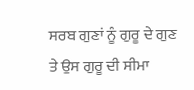ਸਰਬ ਗੁਣਾਂ ਨੂੰ ਗੁਰੂ ਦੇ ਗੁਣ ਤੇ ਉਸ ਗੁਰੂ ਦੀ ਸੀਮਾ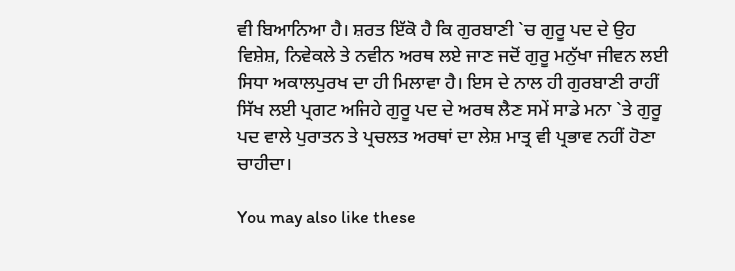ਵੀ ਬਿਆਨਿਆ ਹੈ। ਸ਼ਰਤ ਇੱਕੋ ਹੈ ਕਿ ਗੁਰਬਾਣੀ `ਚ ਗੁਰੂ ਪਦ ਦੇ ਉਹ ਵਿਸ਼ੇਸ਼, ਨਿਵੇਕਲੇ ਤੇ ਨਵੀਨ ਅਰਥ ਲਏ ਜਾਣ ਜਦੋਂ ਗੁਰੂ ਮਨੁੱਖਾ ਜੀਵਨ ਲਈ ਸਿਧਾ ਅਕਾਲਪੁਰਖ ਦਾ ਹੀ ਮਿਲਾਵਾ ਹੈ। ਇਸ ਦੇ ਨਾਲ ਹੀ ਗੁਰਬਾਣੀ ਰਾਹੀਂ ਸਿੱਖ ਲਈ ਪ੍ਰਗਟ ਅਜਿਹੇ ਗੁਰੂ ਪਦ ਦੇ ਅਰਥ ਲੈਣ ਸਮੇਂ ਸਾਡੇ ਮਨਾ `ਤੇ ਗੁਰੂ ਪਦ ਵਾਲੇ ਪੁਰਾਤਨ ਤੇ ਪ੍ਰਚਲਤ ਅਰਥਾਂ ਦਾ ਲੇਸ਼ ਮਾਤ੍ਰ ਵੀ ਪ੍ਰਭਾਵ ਨਹੀਂ ਹੋਣਾ ਚਾਹੀਦਾ।

You may also like these